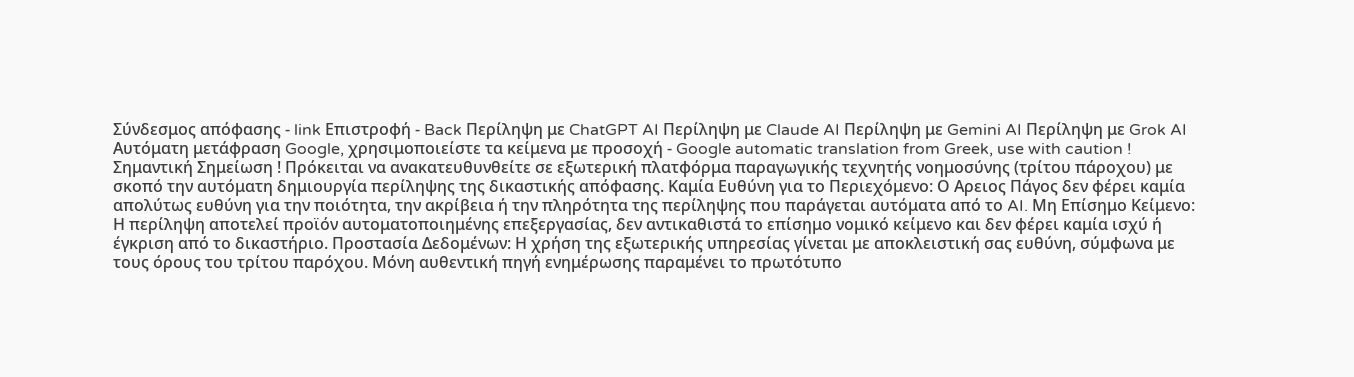Σύνδεσμος απόφασης - link Επιστροφή - Back Περίληψη με ChatGPT AI Περίληψη με Claude AI Περίληψη με Gemini AI Περίληψη με Grok AI Αυτόματη μετάφραση Google, χρησιμοποιείστε τα κείμενα με προσοχή - Google automatic translation from Greek, use with caution ! Σημαντική Σημείωση ! Πρόκειται να ανακατευθυνθείτε σε εξωτερική πλατφόρμα παραγωγικής τεχνητής νοημοσύνης (τρίτου πάροχου) με σκοπό την αυτόματη δημιουργία περίληψης της δικαστικής απόφασης. Καμία Ευθύνη για το Περιεχόμενο: Ο Αρειος Πάγος δεν φέρει καμία απολύτως ευθύνη για την ποιότητα, την ακρίβεια ή την πληρότητα της περίληψης που παράγεται αυτόματα από το AI. Μη Επίσημο Κείμενο: Η περίληψη αποτελεί προϊόν αυτοματοποιημένης επεξεργασίας, δεν αντικαθιστά το επίσημο νομικό κείμενο και δεν φέρει καμία ισχύ ή έγκριση από το δικαστήριο. Προστασία Δεδομένων: Η χρήση της εξωτερικής υπηρεσίας γίνεται με αποκλειστική σας ευθύνη, σύμφωνα με τους όρους του τρίτου παρόχου. Μόνη αυθεντική πηγή ενημέρωσης παραμένει το πρωτότυπο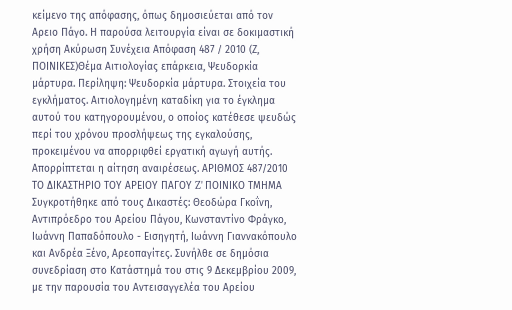κείμενο της απόφασης, όπως δημοσιεύεται από τον Αρειο Πάγο. Η παρούσα λειτουργία είναι σε δοκιμαστική χρήση Ακύρωση Συνέχεια Απόφαση 487 / 2010 (Ζ, ΠΟΙΝΙΚΕΣ)Θέμα Αιτιολογίας επάρκεια, Ψευδορκία μάρτυρα. Περίληψη: Ψευδορκία μάρτυρα. Στοιχεία του εγκλήματος. Αιτιολογημένη καταδίκη για το έγκλημα αυτού του κατηγορουμένου, ο οποίος κατέθεσε ψευδώς περί του χρόνου προσλήψεως της εγκαλούσης, προκειμένου να απορριφθεί εργατική αγωγή αυτής. Απορρίπτεται η αίτηση αναιρέσεως. ΑΡΙΘΜΟΣ 487/2010 ΤΟ ΔΙΚΑΣΤΗΡΙΟ ΤΟΥ ΑΡΕΙΟΥ ΠΑΓΟΥ Z' ΠΟΙΝΙΚΟ ΤΜΗΜΑ Συγκροτήθηκε από τους Δικαστές: Θεοδώρα Γκοΐνη, Αντιπρόεδρο του Αρείου Πάγου, Κωνσταντίνο Φράγκο, Ιωάννη Παπαδόπουλο - Εισηγητή, Ιωάννη Γιαννακόπουλο και Ανδρέα Ξένο, Αρεοπαγίτες. Συνήλθε σε δημόσια συνεδρίαση στο Κατάστημά του στις 9 Δεκεμβρίου 2009, με την παρουσία του Αντεισαγγελέα του Αρείου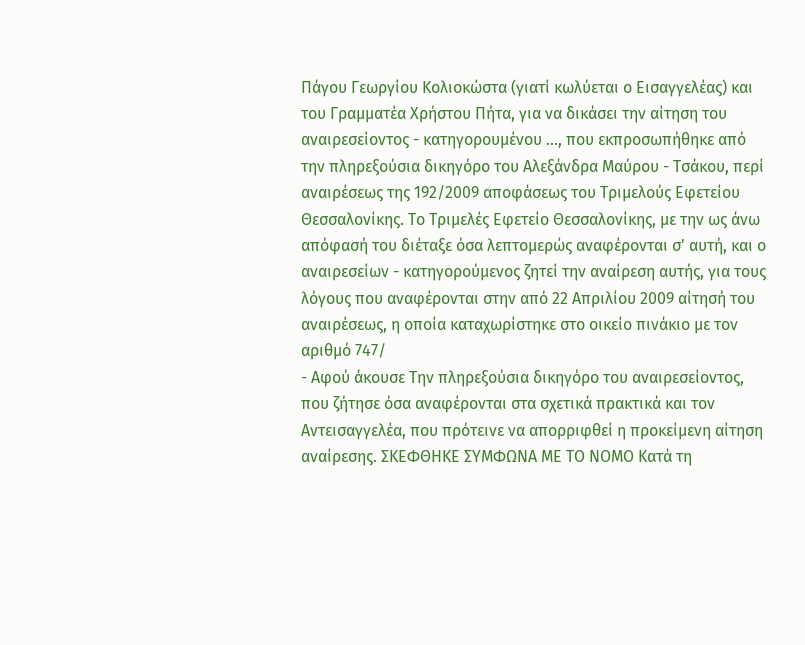Πάγου Γεωργίου Κολιοκώστα (γιατί κωλύεται ο Εισαγγελέας) και του Γραμματέα Χρήστου Πήτα, για να δικάσει την αίτηση του αναιρεσείοντος - κατηγορουμένου ..., που εκπροσωπήθηκε από την πληρεξούσια δικηγόρο του Αλεξάνδρα Μαύρου - Τσάκου, περί αναιρέσεως της 192/2009 αποφάσεως του Τριμελούς Εφετείου Θεσσαλονίκης. Το Τριμελές Εφετείο Θεσσαλονίκης, με την ως άνω απόφασή του διέταξε όσα λεπτομερώς αναφέρονται σ' αυτή, και ο αναιρεσείων - κατηγορούμενος ζητεί την αναίρεση αυτής, για τους λόγους που αναφέρονται στην από 22 Απριλίου 2009 αίτησή του αναιρέσεως, η οποία καταχωρίστηκε στο οικείο πινάκιο με τον αριθμό 747/
- Αφού άκουσε Την πληρεξούσια δικηγόρο του αναιρεσείοντος, που ζήτησε όσα αναφέρονται στα σχετικά πρακτικά και τον Αντεισαγγελέα, που πρότεινε να απορριφθεί η προκείμενη αίτηση αναίρεσης. ΣΚΕΦΘΗΚΕ ΣΥΜΦΩΝΑ ΜΕ ΤΟ ΝΟΜΟ Κατά τη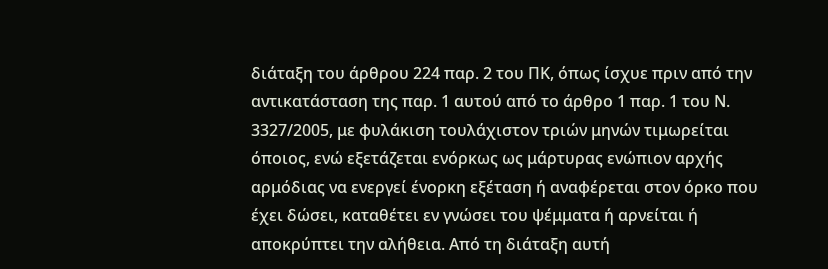διάταξη του άρθρου 224 παρ. 2 του ΠΚ, όπως ίσχυε πριν από την αντικατάσταση της παρ. 1 αυτού από το άρθρο 1 παρ. 1 του Ν. 3327/2005, με φυλάκιση τουλάχιστον τριών μηνών τιμωρείται όποιος, ενώ εξετάζεται ενόρκως ως μάρτυρας ενώπιον αρχής αρμόδιας να ενεργεί ένορκη εξέταση ή αναφέρεται στον όρκο που έχει δώσει, καταθέτει εν γνώσει του ψέμματα ή αρνείται ή αποκρύπτει την αλήθεια. Από τη διάταξη αυτή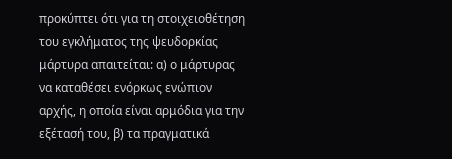προκύπτει ότι για τη στοιχειοθέτηση του εγκλήματος της ψευδορκίας μάρτυρα απαιτείται: α) ο μάρτυρας να καταθέσει ενόρκως ενώπιον αρχής, η οποία είναι αρμόδια για την εξέτασή του, β) τα πραγματικά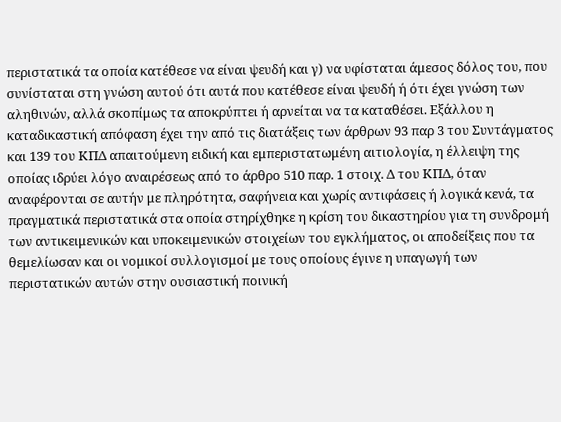περιστατικά τα οποία κατέθεσε να είναι ψευδή και γ) να υφίσταται άμεσος δόλος του, που συνίσταται στη γνώση αυτού ότι αυτά που κατέθεσε είναι ψευδή ή ότι έχει γνώση των αληθινών, αλλά σκοπίμως τα αποκρύπτει ή αρνείται να τα καταθέσει. Εξάλλου η καταδικαστική απόφαση έχει την από τις διατάξεις των άρθρων 93 παρ 3 του Συντάγματος και 139 του ΚΠΔ απαιτούμενη ειδική και εμπεριστατωμένη αιτιολογία, η έλλειψη της οποίας ιδρύει λόγο αναιρέσεως από το άρθρο 510 παρ. 1 στοιχ. Δ του ΚΠΔ, όταν αναφέρονται σε αυτήν με πληρότητα, σαφήνεια και χωρίς αντιφάσεις ή λογικά κενά, τα πραγματικά περιστατικά στα οποία στηρίχθηκε η κρίση του δικαστηρίου για τη συνδρομή των αντικειμενικών και υποκειμενικών στοιχείων του εγκλήματος, οι αποδείξεις που τα θεμελίωσαν και οι νομικοί συλλογισμοί με τους οποίους έγινε η υπαγωγή των περιστατικών αυτών στην ουσιαστική ποινική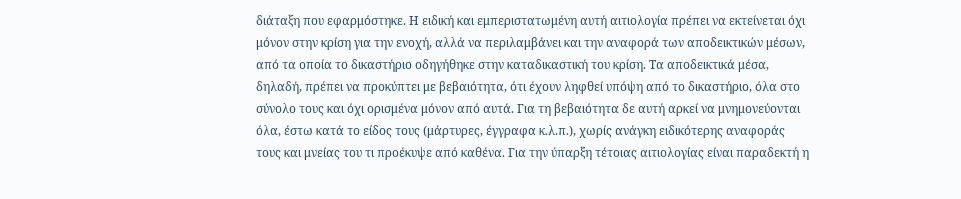διάταξη που εφαρμόστηκε. Η ειδική και εμπεριστατωμένη αυτή αιτιολογία πρέπει να εκτείνεται όχι μόνον στην κρίση για την ενοχή, αλλά να περιλαμβάνει και την αναφορά των αποδεικτικών μέσων, από τα οποία το δικαστήριο οδηγήθηκε στην καταδικαστική του κρίση. Τα αποδεικτικά μέσα, δηλαδή, πρέπει να προκύπτει με βεβαιότητα, ότι έχουν ληφθεί υπόψη από το δικαστήριο, όλα στο σύνολο τους και όχι ορισμένα μόνον από αυτά. Για τη βεβαιότητα δε αυτή αρκεί να μνημονεύονται όλα, έστω κατά το είδος τους (μάρτυρες, έγγραφα κ.λ.π.), χωρίς ανάγκη ειδικότερης αναφοράς τους και μνείας του τι προέκυψε από καθένα. Για την ύπαρξη τέτοιας αιτιολογίας είναι παραδεκτή η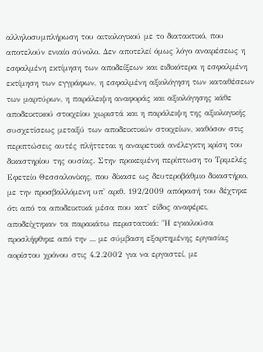αλληλοσυμπλήρωση του αιτιολογικού με το διατακτικό, που αποτελούν ενιαίο σύνολο. Δεν αποτελεί όμως λόγο αναιρέσεως η εσφαλμένη εκτίμηση των αποδείξεων και ειδικότερα η εσφαλμένη εκτίμηση των εγγράφων, η εσφαλμένη αξιολόγηση των καταθέσεων των μαρτύρων, η παράλειψη αναφοράς και αξιολόγησης κάθε αποδεικτικού στοιχείου χωριστά και η παράλειψη της αξιολογικής συσχετίσεως μεταξύ των αποδεικτικών στοιχείων, καθόσον στις περιπτώσεις αυτές πλήττεται η αναιρετικά ανέλεγκτη κρίση του δικαστηρίου της ουσίας. Στην προκειμένη περίπτωση το Τριμελές Εφετείο Θεσσαλονίκης, που δίκασε ως δευτεροβάθμιο δικαστήριο, με την προσβαλλόμενη υπ' αριθ. 192/2009 απόφασή του δέχτηκε ότι από τα αποδεικτικά μέσα που κατ' είδος αναφέρει, αποδείχτηκαν τα παρακάτω περιστατικά: "Η εγκαλούσα προσλήφθηκε από την ... με σύμβαση εξαρτημένης εργασίας αορίστου χρόνου στις 4.2.2002 για να εργαστεί, με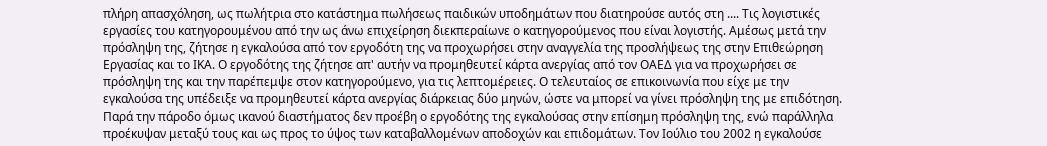πλήρη απασχόληση, ως πωλήτρια στο κατάστημα πωλήσεως παιδικών υποδημάτων που διατηρούσε αυτός στη .... Τις λογιστικές εργασίες του κατηγορουμένου από την ως άνω επιχείρηση διεκπεραίωνε ο κατηγορούμενος που είναι λογιστής. Αμέσως μετά την πρόσληψη της, ζήτησε η εγκαλούσα από τον εργοδότη της να προχωρήσει στην αναγγελία της προσλήψεως της στην Επιθεώρηση Εργασίας και το ΙΚΑ. Ο εργοδότης της ζήτησε απ' αυτήν να προμηθευτεί κάρτα ανεργίας από τον ΟΑΕΔ για να προχωρήσει σε πρόσληψη της και την παρέπεμψε στον κατηγορούμενο, για τις λεπτομέρειες. Ο τελευταίος σε επικοινωνία που είχε με την εγκαλούσα της υπέδειξε να προμηθευτεί κάρτα ανεργίας διάρκειας δύο μηνών, ώστε να μπορεί να γίνει πρόσληψη της με επιδότηση. Παρά την πάροδο όμως ικανού διαστήματος δεν προέβη ο εργοδότης της εγκαλούσας στην επίσημη πρόσληψη της, ενώ παράλληλα προέκυψαν μεταξύ τους και ως προς το ύψος των καταβαλλομένων αποδοχών και επιδομάτων. Τον Ιούλιο του 2002 η εγκαλούσε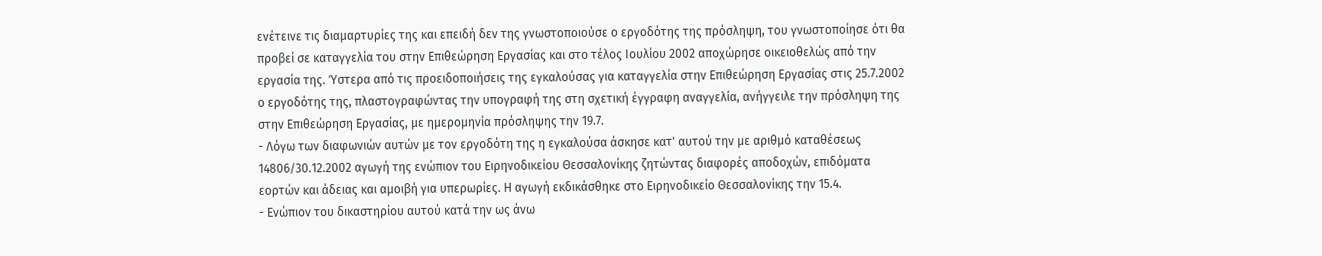ενέτεινε τις διαμαρτυρίες της και επειδή δεν της γνωστοποιούσε ο εργοδότης της πρόσληψη, του γνωστοποίησε ότι θα προβεί σε καταγγελία του στην Επιθεώρηση Εργασίας και στο τέλος Ιουλίου 2002 αποχώρησε οικειοθελώς από την εργασία της. Ύστερα από τις προειδοποιήσεις της εγκαλούσας για καταγγελία στην Επιθεώρηση Εργασίας στις 25.7.2002 ο εργοδότης της, πλαστογραφώντας την υπογραφή της στη σχετική έγγραφη αναγγελία, ανήγγειλε την πρόσληψη της στην Επιθεώρηση Εργασίας, με ημερομηνία πρόσληψης την 19.7.
- Λόγω των διαφωνιών αυτών με τον εργοδότη της η εγκαλούσα άσκησε κατ' αυτού την με αριθμό καταθέσεως 14806/30.12.2002 αγωγή της ενώπιον του Ειρηνοδικείου Θεσσαλονίκης ζητώντας διαφορές αποδοχών, επιδόματα εορτών και άδειας και αμοιβή για υπερωρίες. Η αγωγή εκδικάσθηκε στο Ειρηνοδικείο Θεσσαλονίκης την 15.4.
- Ενώπιον του δικαστηρίου αυτού κατά την ως άνω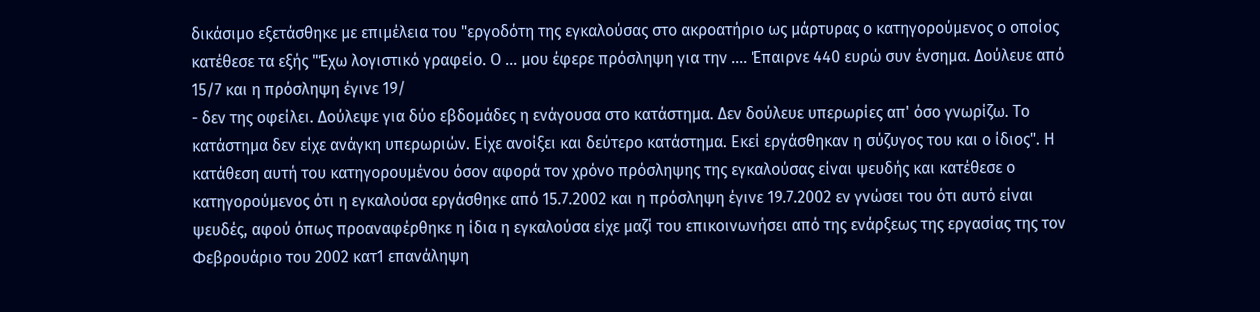δικάσιμο εξετάσθηκε με επιμέλεια του "εργοδότη της εγκαλούσας στο ακροατήριο ως μάρτυρας ο κατηγορούμενος ο οποίος κατέθεσε τα εξής "Έχω λογιστικό γραφείο. Ο ... μου έφερε πρόσληψη για την .... Έπαιρνε 440 ευρώ συν ένσημα. Δούλευε από 15/7 και η πρόσληψη έγινε 19/
- δεν της οφείλει. Δούλεψε για δύο εβδομάδες η ενάγουσα στο κατάστημα. Δεν δούλευε υπερωρίες απ' όσο γνωρίζω. Το κατάστημα δεν είχε ανάγκη υπερωριών. Είχε ανοίξει και δεύτερο κατάστημα. Εκεί εργάσθηκαν η σύζυγος του και ο ίδιος". Η κατάθεση αυτή του κατηγορουμένου όσον αφορά τον χρόνο πρόσληψης της εγκαλούσας είναι ψευδής και κατέθεσε ο κατηγορούμενος ότι η εγκαλούσα εργάσθηκε από 15.7.2002 και η πρόσληψη έγινε 19.7.2002 εν γνώσει του ότι αυτό είναι ψευδές, αφού όπως προαναφέρθηκε η ίδια η εγκαλούσα είχε μαζί του επικοινωνήσει από της ενάρξεως της εργασίας της τον Φεβρουάριο του 2002 κατ1 επανάληψη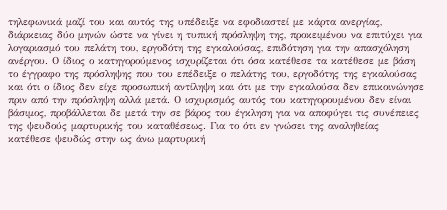τηλεφωνικά μαζί του και αυτός της υπέδειξε να εφοδιαστεί με κάρτα ανεργίας, διάρκειας δύο μηνών ώστε να γίνει η τυπική πρόσληψη της, προκειμένου να επιτύχει για λογαριασμό του πελάτη του, εργοδότη της εγκαλούσας, επιδότηση για την απασχόληση ανέργου. Ο ίδιος ο κατηγορούμενος ισχυρίζεται ότι όσα κατέθεσε τα κατέθεσε με βάση το έγγραφο της πρόσληψης που του επέδειξε ο πελάτης του, εργοδότης της εγκαλούσας και ότι ο ίδιος δεν είχε προσωπική αντίληψη και ότι με την εγκαλούσα δεν επικοινώνησε πριν από την πρόσληψη αλλά μετά. Ο ισχυρισμός αυτός του κατηγορουμένου δεν είναι βάσιμος, προβάλλεται δε μετά την σε βάρος του έγκληση για να αποφύγει τις συνέπειες της ψευδούς μαρτυρικής του καταθέσεως. Για το ότι εν γνώσει της αναληθείας κατέθεσε ψευδώς στην ως άνω μαρτυρική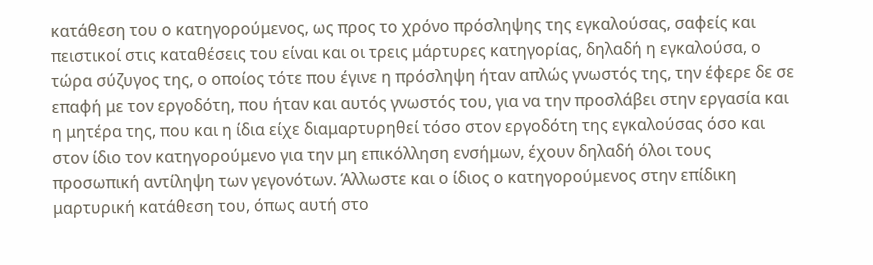κατάθεση του ο κατηγορούμενος, ως προς το χρόνο πρόσληψης της εγκαλούσας, σαφείς και πειστικοί στις καταθέσεις του είναι και οι τρεις μάρτυρες κατηγορίας, δηλαδή η εγκαλούσα, ο τώρα σύζυγος της, ο οποίος τότε που έγινε η πρόσληψη ήταν απλώς γνωστός της, την έφερε δε σε επαφή με τον εργοδότη, που ήταν και αυτός γνωστός του, για να την προσλάβει στην εργασία και η μητέρα της, που και η ίδια είχε διαμαρτυρηθεί τόσο στον εργοδότη της εγκαλούσας όσο και στον ίδιο τον κατηγορούμενο για την μη επικόλληση ενσήμων, έχουν δηλαδή όλοι τους προσωπική αντίληψη των γεγονότων. Άλλωστε και ο ίδιος ο κατηγορούμενος στην επίδικη μαρτυρική κατάθεση του, όπως αυτή στο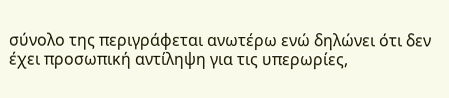σύνολο της περιγράφεται ανωτέρω ενώ δηλώνει ότι δεν έχει προσωπική αντίληψη για τις υπερωρίες,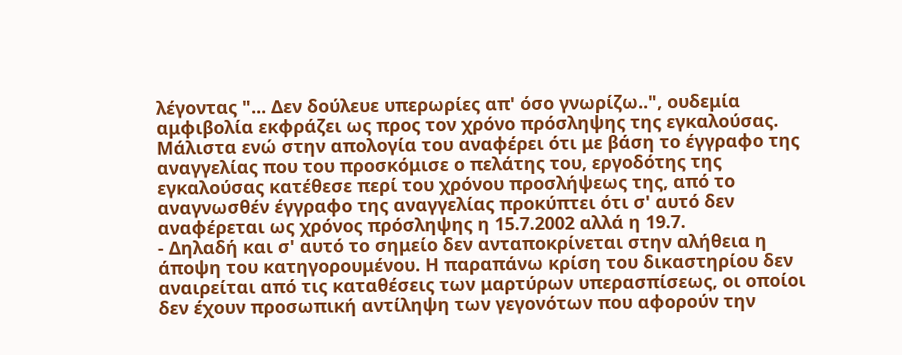λέγοντας "... Δεν δούλευε υπερωρίες απ' όσο γνωρίζω..", ουδεμία αμφιβολία εκφράζει ως προς τον χρόνο πρόσληψης της εγκαλούσας. Μάλιστα ενώ στην απολογία του αναφέρει ότι με βάση το έγγραφο της αναγγελίας που του προσκόμισε ο πελάτης του, εργοδότης της εγκαλούσας κατέθεσε περί του χρόνου προσλήψεως της, από το αναγνωσθέν έγγραφο της αναγγελίας προκύπτει ότι σ' αυτό δεν αναφέρεται ως χρόνος πρόσληψης η 15.7.2002 αλλά η 19.7.
- Δηλαδή και σ' αυτό το σημείο δεν ανταποκρίνεται στην αλήθεια η άποψη του κατηγορουμένου. Η παραπάνω κρίση του δικαστηρίου δεν αναιρείται από τις καταθέσεις των μαρτύρων υπερασπίσεως, οι οποίοι δεν έχουν προσωπική αντίληψη των γεγονότων που αφορούν την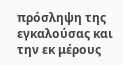πρόσληψη της εγκαλούσας και την εκ μέρους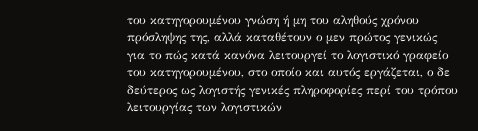του κατηγορουμένου γνώση ή μη του αληθούς χρόνου πρόσληψης της, αλλά καταθέτουν ο μεν πρώτος γενικώς για το πώς κατά κανόνα λειτουργεί το λογιστικό γραφείο του κατηγορουμένου, στο οποίο και αυτός εργάζεται, ο δε δεύτερος ως λογιστής γενικές πληροφορίες περί του τρόπου λειτουργίας των λογιστικών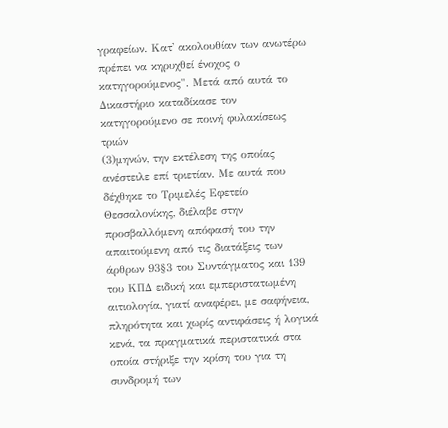γραφείων. Κατ' ακολουθίαν των ανωτέρω πρέπει να κηρυχθεί ένοχος ο κατηγορούμενος". Μετά από αυτά το Δικαστήριο καταδίκασε τον κατηγορούμενο σε ποινή φυλακίσεως τριών
(3)μηνών, την εκτέλεση της οποίας ανέστειλε επί τριετίαν. Με αυτά που δέχθηκε το Τριμελές Εφετείο Θεσσαλονίκης, διέλαβε στην προσβαλλόμενη απόφασή του την απαιτούμενη από τις διατάξεις των άρθρων 93§3 του Συντάγματος και 139 του ΚΠΔ ειδική και εμπεριστατωμένη αιτιολογία, γιατί αναφέρει, με σαφήνεια, πληρότητα και χωρίς αντιφάσεις ή λογικά κενά, τα πραγματικά περιστατικά στα οποία στήριξε την κρίση του για τη συνδρομή των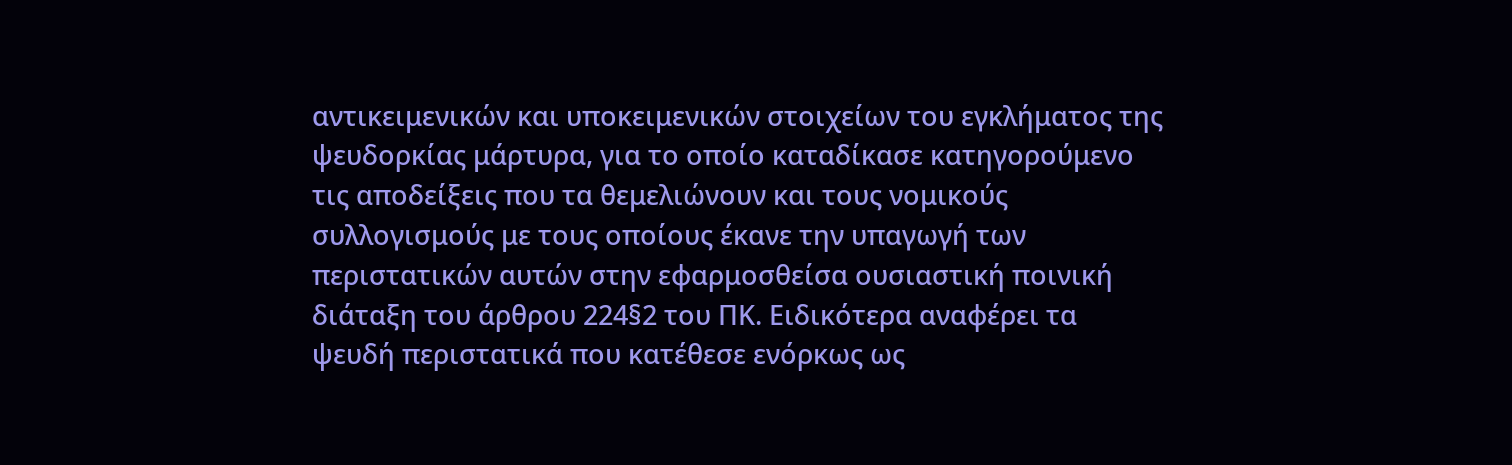αντικειμενικών και υποκειμενικών στοιχείων του εγκλήματος της ψευδορκίας μάρτυρα, για το οποίο καταδίκασε κατηγορούμενο τις αποδείξεις που τα θεμελιώνουν και τους νομικούς συλλογισμούς με τους οποίους έκανε την υπαγωγή των περιστατικών αυτών στην εφαρμοσθείσα ουσιαστική ποινική διάταξη του άρθρου 224§2 του ΠΚ. Ειδικότερα αναφέρει τα ψευδή περιστατικά που κατέθεσε ενόρκως ως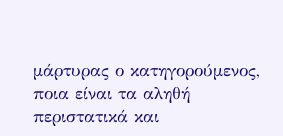μάρτυρας ο κατηγορούμενος, ποια είναι τα αληθή περιστατικά και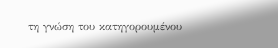τη γνώση του κατηγορουμένου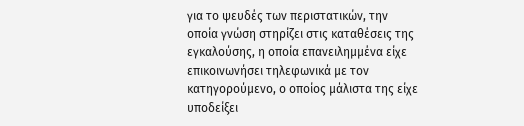για το ψευδές των περιστατικών, την οποία γνώση στηρίζει στις καταθέσεις της εγκαλούσης, η οποία επανειλημμένα είχε επικοινωνήσει τηλεφωνικά με τον κατηγορούμενο, ο οποίος μάλιστα της είχε υποδείξει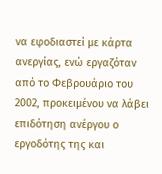να εφοδιαστεί με κάρτα ανεργίας, ενώ εργαζόταν από το Φεβρουάριο του 2002, προκειμένου να λάβει επιδότηση ανέργου ο εργοδότης της και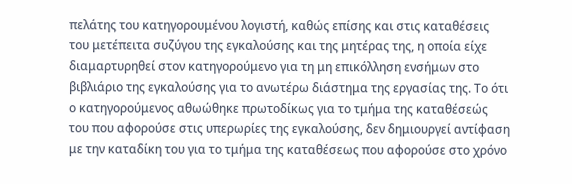πελάτης του κατηγορουμένου λογιστή, καθώς επίσης και στις καταθέσεις του μετέπειτα συζύγου της εγκαλούσης και της μητέρας της, η οποία είχε διαμαρτυρηθεί στον κατηγορούμενο για τη μη επικόλληση ενσήμων στο βιβλιάριο της εγκαλούσης για το ανωτέρω διάστημα της εργασίας της. Το ότι ο κατηγορούμενος αθωώθηκε πρωτοδίκως για το τμήμα της καταθέσεώς του που αφορούσε στις υπερωρίες της εγκαλούσης, δεν δημιουργεί αντίφαση με την καταδίκη του για το τμήμα της καταθέσεως που αφορούσε στο χρόνο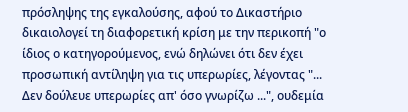πρόσληψης της εγκαλούσης, αφού το Δικαστήριο δικαιολογεί τη διαφορετική κρίση με την περικοπή "ο ίδιος ο κατηγορούμενος, ενώ δηλώνει ότι δεν έχει προσωπική αντίληψη για τις υπερωρίες, λέγοντας "... Δεν δούλευε υπερωρίες απ' όσο γνωρίζω ...", ουδεμία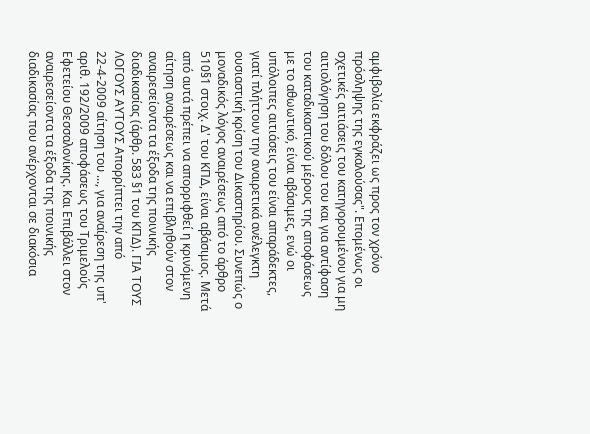αμφιβολία εκφράζει ως προς τον χρόνο πρόσληψης της εγκαλούσας". Επομένως οι σχετικές αιτιάσεις του κατηγορουμένου για μη αιτιολόγηση του δόλου του και για αντίφαση του καταδικαστικού μέρους της αποφάσεως με το αθωωτικό, είναι αβάσιμες, ενώ οι υπόλοιπες αιτιάσεις του είναι απαράδεκτες, γιατί πλήττουν την αναιρετικά ανέλεγκτη ουσιαστική κρίση του Δικαστηρίου. Συνεπώς ο μοναδικός λόγος αναιρέσεως από το άρθρο 510§1 στοιχ. Δ' του ΚΠΔ, είναι αβάσιμος. Μετά από αυτά πρέπει να απορριφθεί η κρινόμενη αίτηση αναιρέσεως και να επιβληθούν στον αναιρεσείοντα τα έξοδα της ποινικής διαδικασίας (άρθρ. 583 §1 του ΚΠΔ). ΓΙΑ ΤΟΥΣ ΛΟΓΟΥΣ ΑΥΤΟΥΣ Απορρίπτει την από 22-4-2009 αίτηση του ..., για αναίρεση της υπ' αριθ. 192/2009 αποφάσεως του Τριμελούς Εφετείου Θεσσαλονίκης. Και Επιβάλλει στον αναιρεσείοντα τα έξοδα της ποινικής διαδικασίας που ανέρχονται σε διακόσια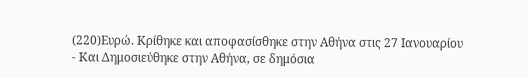(220)Ευρώ. Κρίθηκε και αποφασίσθηκε στην Αθήνα στις 27 Ιανουαρίου
- Και Δημοσιεύθηκε στην Αθήνα, σε δημόσια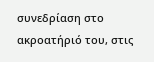συνεδρίαση στο ακροατήριό του, στις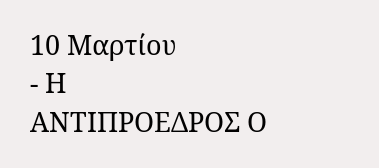10 Μαρτίου
- Η ΑΝΤΙΠΡΟΕΔΡΟΣ Ο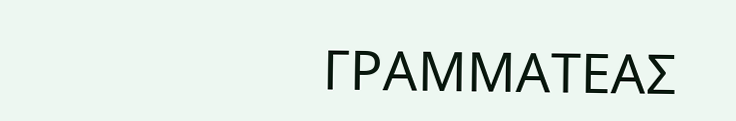ΓΡΑΜΜΑΤΕΑΣ